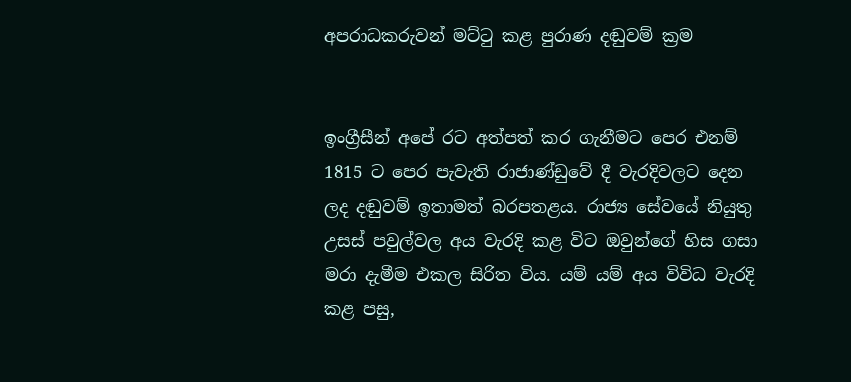අපරාධකරුවන් මට්ටු කළ පුරාණ දඬුවම් ක්‍රම


ඉංග්‍රීසීන් අපේ රට අත්පත් කර ගැනීමට පෙර එනම් 1815 ට පෙර පැවැති රාජාණ්ඩුවේ දී වැරදිවලට දෙන ලද දඬුවම් ඉතාමත් බරපතළය. රාජ්‍ය සේවයේ නියුතු උසස් පවුල්වල අය වැරදි කළ විට ඔවුන්ගේ හිස ගසා මරා දැමීම එකල සිරිත විය. යම් යම් අය විවිධ වැරදි කළ පසු,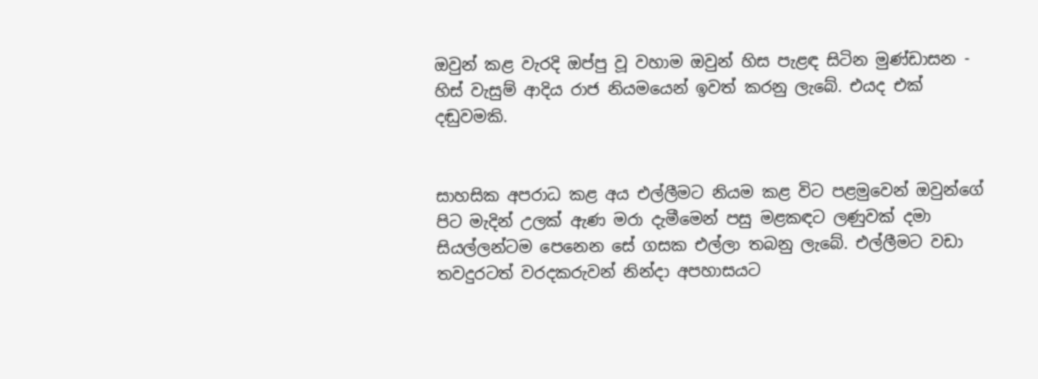ඔවුන් කළ වැරදි ඔප්පු වූ වහාම ඔවුන් හිස පැළඳ සිටින මුණ්ඩාසන - හිස් වැසුම් ආදිය රාජ නියමයෙන් ඉවත් කරනු ලැබේ. එයද එක් දඬුවමකි.


සාහසික අපරාධ කළ අය එල්ලීමට නියම කළ විට පළමුවෙන් ඔවුන්ගේ පිට මැදින් උලක් ඇණ මරා දැමීමෙන් පසු මළකඳට ලණුවක් දමා සියල්ලන්ටම පෙනෙන සේ ගසක එල්ලා තබනු ලැබේ. එල්ලීමට වඩා තවදුරටත් වරදකරුවන් නින්දා අපහාසයට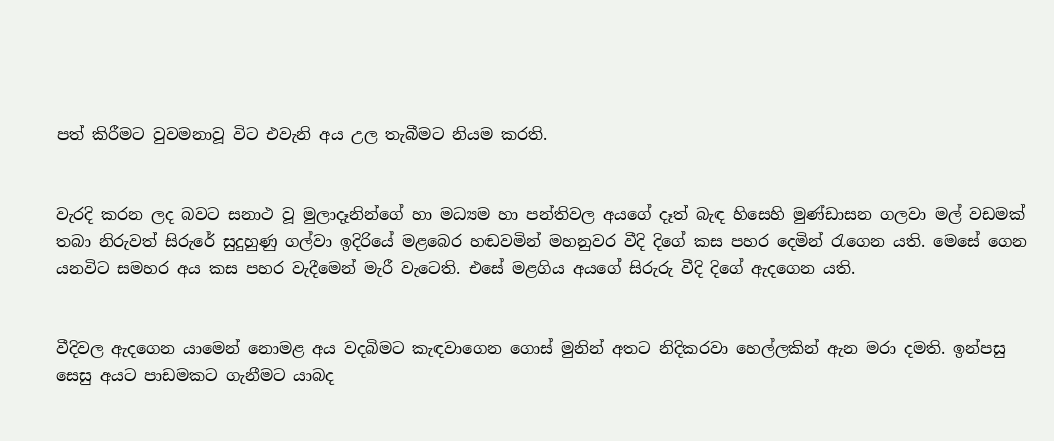පත් කිරීමට වුවමනාවූ විට එවැනි අය උල තැබීමට නියම කරති.


වැරදි කරන ලද බවට සනාථ වූ මුලාදෑනින්ගේ හා මධ්‍යම හා පන්තිවල අයගේ දෑත් බැඳ හිසෙහි මුණ්ඩාසන ගලවා මල් වඩමක් තබා නිරුවත් සිරුරේ සුදුහුණු ගල්වා ඉදිරියේ මළබෙර හඬවමින් මහනුවර වීදි දිගේ කස පහර දෙමින් රැගෙන යති. මෙසේ ගෙන යනවිට සමහර අය කස පහර වැදීමෙන් මැරී වැටෙති. එසේ මළගිය අයගේ සිරුරු වීදි දිගේ ඇදගෙන යති.


වීදිවල ඇදගෙන යාමෙන් නොමළ අය වදබිමට කැඳවාගෙන ගොස් මුනින් අතට නිදිකරවා හෙල්ලකින් ඇන මරා දමති. ඉන්පසු සෙසු අයට පාඩමකට ගැනීමට යාබද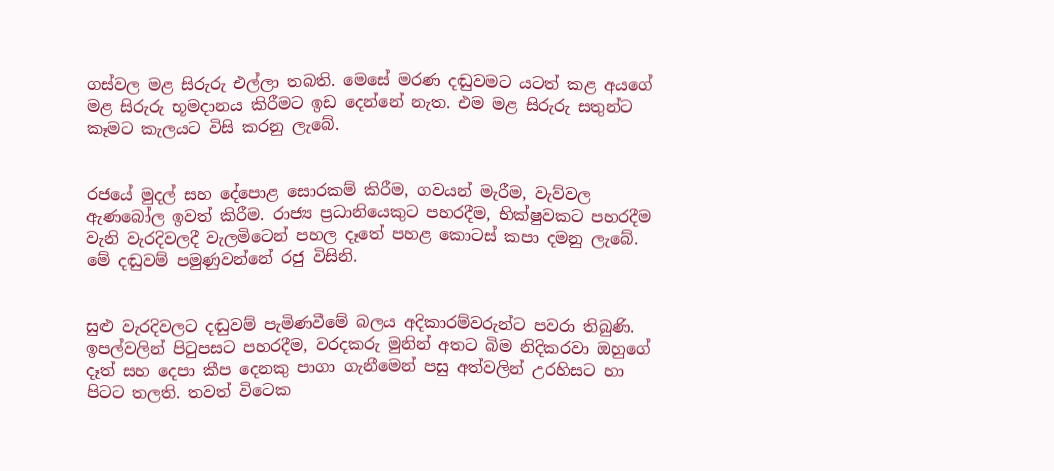ගස්වල මළ සිරුරු එල්ලා තබති. මෙසේ මරණ දඬුවමට යටත් කළ අයගේ මළ සිරුරු භූමදානය කිරීමට ඉඩ දෙන්නේ නැත. එම මළ සිරුරු සතුන්ට කෑමට කැලයට විසි කරනු ලැබේ.


රජයේ මුදල් සහ දේපොළ සොරකම් කිරීම, ගවයන් මැරීම, වැව්වල ඇණබෝල ඉවත් කිරීම. රාජ්‍ය ප්‍රධානියෙකුට පහරදීම, භික්ෂුවකට පහරදීම වැනි වැරදිවලදී වැලමිටෙන් පහල දෑතේ පහළ කොටස් කපා දමනු ලැබේ. මේ දඬුවම් පමුණුවන්නේ රජු විසිනි.


සුළු වැරදිවලට දඬුවම් පැමිණවීමේ බලය අදිකාරම්වරුන්ට පවරා තිබුණි. ඉපල්වලින් පිටුපසට පහරදීම, වරදකරු මුනින් අතට බිම නිදිකරවා ඔහුගේ දෑත් සහ දෙපා කීප දෙනකු පාගා ගැනීමෙන් පසු අත්වලින් උරහිසට හා පිටට තලති. තවත් විටෙක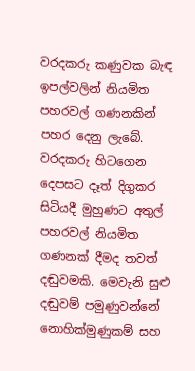වරදකරු කණුවක බැඳ ඉපල්වලින් නියමිත පහරවල් ගණනකින් පහර දෙනු ලැබේ. වරදකරු හිටගෙන දෙපසට දෑත් දිගුකර සිටියදී මුහුණට අතුල් පහරවල් නියමිත ගණනක් දීමද තවත් දඬුවමකි. මෙවැනි සුළු දඬුවම් පමුණුවන්නේ නොහික්මුණුකම් සහ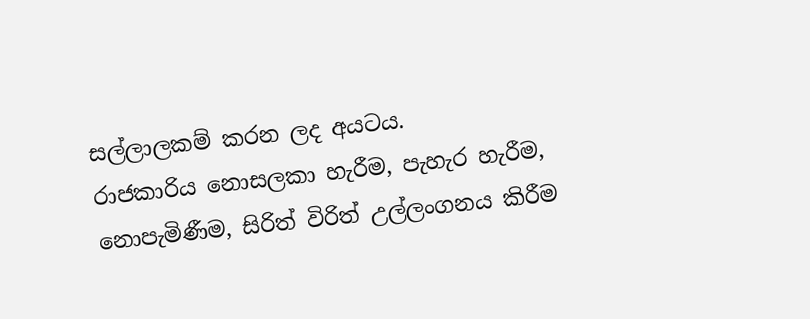සල්ලාලකම් කරන ලද අයටය.
රාජකාරිය නොසලකා හැරීම, පැහැර හැරීම, නොපැමිණීම, සිරිත් විරිත් උල්ලංගනය කිරීම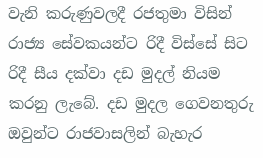වැනි කරුණුවලදී රජතුමා විසින් රාජ්‍ය සේවකයන්ට රිදී විස්සේ සිට රිදී සීය දක්වා දඩ මුදල් නියම කරනු ලැබේ. දඩ මුදල ගෙවනතුරු ඔවුන්ට රාජවාසලින් බැහැර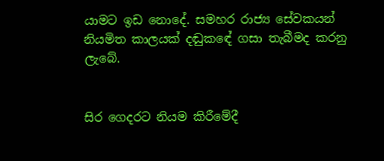යාමට ඉඩ නොදේ. සමහර රාජ්‍ය සේවකයන් නියමිත කාලයක් දඬුකඳේ ගසා තැබීමද කරනු ලැබේ.


සිර ගෙදරට නියම කිරීමේදී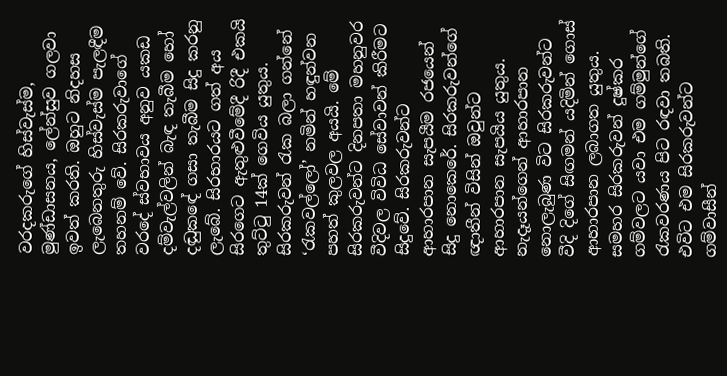වරදකරුගේ හිස්වැස්ම, මුණ්ඩාසනය, ලේන්සුව ගලවා ඉවත් කරති. ඔහුට නිදහස ලැබෙනතුරු හිස්වැස්ම පැලඳීම තහනම් වේ. සිරකරුවාගේ වරදේ ස්වභාවය අනුව යකඩ දම්වැල්වලින් බැඳ තැබීම හෝ දඬුකඳේ ගසා තැබීම සිදු කරනු ලැබේ. සිරභාරයට ගත් අය සිරගෙට ඇතුළුවීමේදී රිදී එකයි තුට්ටු 14ක් ගෙවිය යුතුය. සිරකරුවන් රැක බලා ගන්නේ ‘රැකවල්ලෝ’ නමින් හඳුන්වන පහත් කුලවල අයයි. මේ සිරකරුවන්ට දිනපතා මහනුවර වීදිවල විවිධ සේවාවන් කිරීමට සිදුවේ. සිරකරුවන්ට ආහාරපාන සැපයීම රජයෙන් සිදු නොකෙරේ. සිරකරුවන්ගේ ඥාතීන් විසින් ඔවුන්ට ආහාරපාන සැපයිය යුතුය. නැදෑයන්ගෙන් ආහාරපාන නොලැබුණ විට සිරකරුවන්ට වීදි දිගේ සිඟමන් යදිමින් ගොස් ආහාරපාන ලබාගත යුතුය. සමහර සිරකරුවන් දුෂ්කර ගම්වලට යවා එම ගම්මුන්ගේ රැකවරණය පිට රඳවා තබති. එවිට එම සිරකරුවන්ට ගම්වාසීන්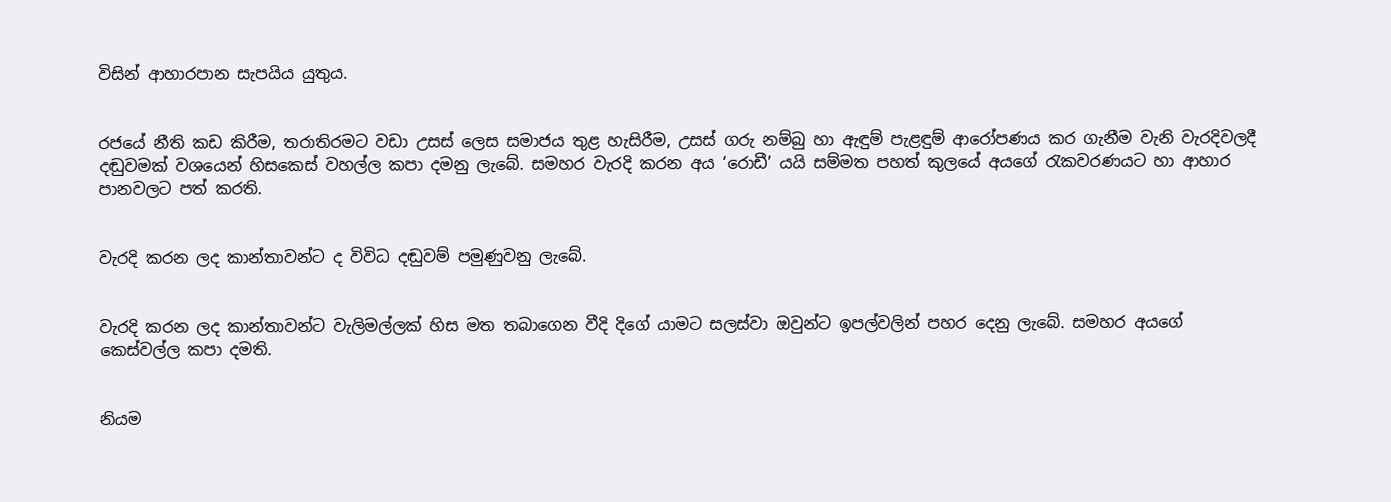විසින් ආහාරපාන සැපයිය යුතුය.


රජයේ නීති කඩ කිරීම, තරාතිරමට වඩා උසස් ලෙස සමාජය තුළ හැසිරීම, උසස් ගරු නම්බු හා ඇඳුම් පැළඳුම් ආරෝපණය කර ගැනීම වැනි වැරදිවලදී දඬුවමක් වශයෙන් හිසකෙස් වහල්ල කපා දමනු ලැබේ. සමහර වැරදි කරන අය ‘රොඩී’ යයි සම්මත පහත් කුලයේ අයගේ රැකවරණයට හා ආහාර පානවලට පත් කරති.


වැරදි කරන ලද කාන්තාවන්ට ද විවිධ දඬුවම් පමුණුවනු ලැබේ.


වැරදි කරන ලද කාන්තාවන්ට වැලිමල්ලක් හිස මත තබාගෙන වීදි දිගේ යාමට සලස්වා ඔවුන්ට ඉපල්වලින් පහර දෙනු ලැබේ. සමහර අයගේ කෙස්වල්ල කපා දමති.


නියම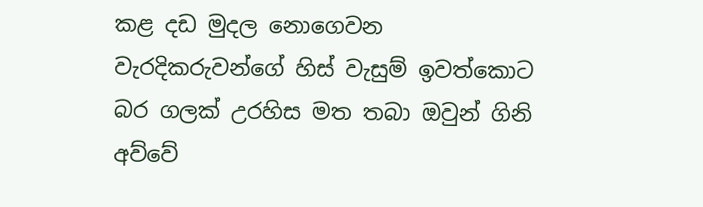කළ දඩ මුදල නොගෙවන වැරදිකරුවන්ගේ හිස් වැසුම් ඉවත්කොට බර ගලක් උරහිස මත තබා ඔවුන් ගිනි අව්වේ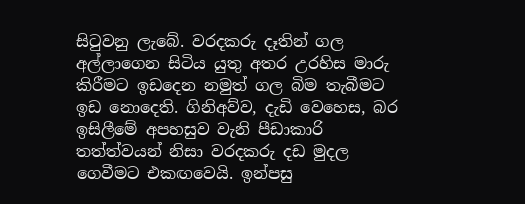සිටුවනු ලැබේ. වරදකරු දෑතින් ගල අල්ලාගෙන සිටිය යුතු අතර උරහිස මාරු කිරීමට ඉඩදෙන නමුත් ගල බිම තැබීමට ඉඩ නොදෙති. ගිනිඅව්ව, දැඩි වෙහෙස, බර ඉසිලීමේ අපහසුව වැනි පීඩාකාරි තත්ත්වයන් නිසා වරදකරු දඩ මුදල ගෙවීමට එකඟවෙයි. ඉන්පසු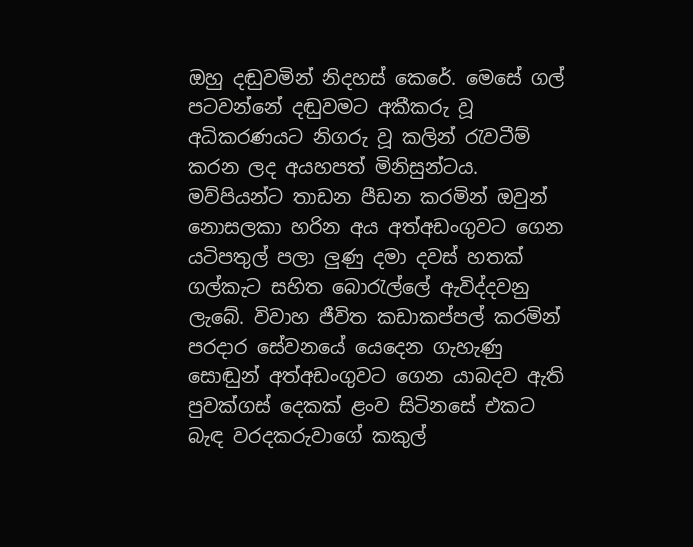ඔහු දඬුවමින් නිදහස් කෙරේ. මෙසේ ගල් පටවන්නේ දඬුවමට අකීකරු වූ අධිකරණයට නිගරු වූ කලින් රැවටීම් කරන ලද අයහපත් මිනිසුන්ටය.
මව්පියන්ට තාඩන පීඩන කරමින් ඔවුන් නොසලකා හරින අය අත්අඩංගුවට ගෙන යටිපතුල් පලා ලුණු දමා දවස් හතක් ගල්කැට සහිත බොරැල්ලේ ඇවිද්දවනු ලැබේ. විවාහ ජීවිත කඩාකප්පල් කරමින් පරදාර සේවනයේ යෙදෙන ගැහැණු සොඬුන් අත්අඩංගුවට ගෙන යාබදව ඇති පුවක්ගස් දෙකක් ළංව සිටිනසේ එකට බැඳ වරදකරුවාගේ කකුල්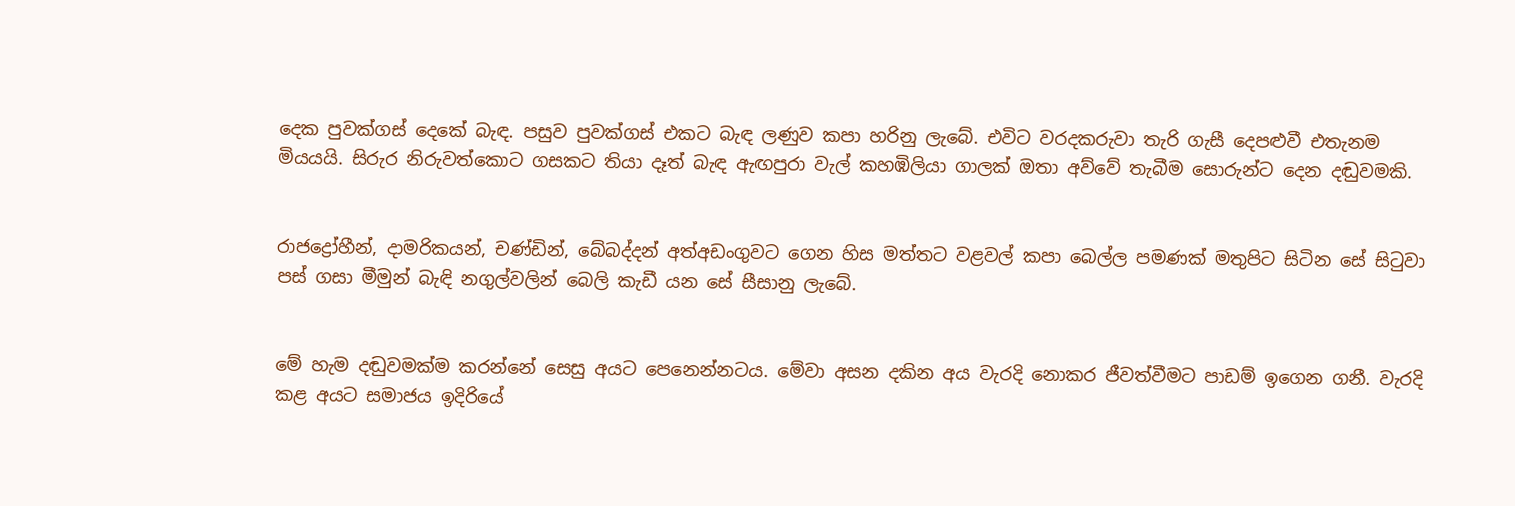දෙක පුවක්ගස් දෙකේ බැඳ. පසුව පුවක්ගස් එකට බැඳ ලණුව කපා හරිනු ලැබේ. එවිට වරදකරුවා තැරි ගැසී දෙපළුවී එතැනම මියයයි. සිරුර නිරුවත්කොට ගසකට තියා දෑත් බැඳ ඇඟපුරා වැල් කහඹිලියා ගාලක් ඔතා අව්වේ තැබීම සොරුන්ට දෙන දඬුවමකි.


රාජද්‍රෝහීන්, දාමරිකයන්, චණ්ඩින්, බේබද්දන් අත්අඩංගුවට ගෙන හිස මත්තට වළවල් කපා බෙල්ල පමණක් මතුපිට සිටින සේ සිටුවා පස් ගසා මීමුන් බැඳි නගුල්වලින් බෙලි කැඩී යන සේ සීසානු ලැබේ.


මේ හැම දඬුවමක්ම කරන්නේ සෙසු අයට පෙනෙන්නටය. මේවා අසන දකින අය වැරදි නොකර ජීවත්වීමට පාඩම් ඉගෙන ගනී. වැරදි කළ අයට සමාජය ඉදිරියේ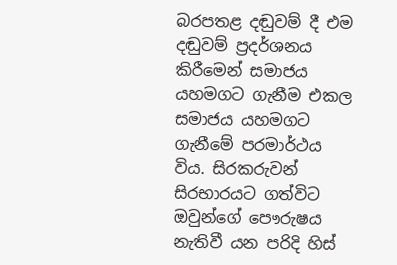බරපතළ දඬුවම් දී එම දඬුවම් ප්‍රදර්ශනය කිරීමෙන් සමාජය යහමගට ගැනීම එකල සමාජය යහමගට ගැනීමේ පරමාර්ථය විය. සිරකරුවන් සිරභාරයට ගත්විට ඔවුන්ගේ පෞරුෂය නැතිවී යන පරිදි හිස්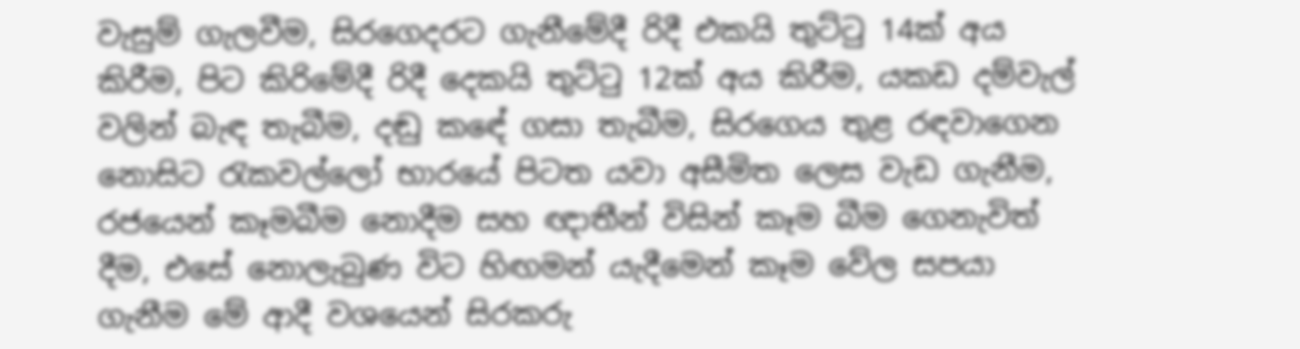වැසුම් ගැලවීම, සිරගෙදරට ගැනීමේදී රිදී එකයි තුට්ටු 14ක් අය කිරීම, පිට කිරිමේදී රිදී දෙකයි තුට්ටු 12ක් අය කිරීම, යකඩ දම්වැල් වලින් බැඳ තැබීම, දඬු කඳේ ගසා තැබීම, සිරගෙය තුළ රඳවාගෙන නොසිට රැකවල්ලෝ භාරයේ පිටත යවා අසීමිත ලෙස වැඩ ගැනීම, රජයෙන් කෑමබීම නොදීම සහ ඥාතීන් විසින් කෑම බීම ගෙනැවිත් දීම, එසේ නොලැබුණ විට හිඟමන් යැදීමෙන් කෑම වේල සපයා ගැනීම මේ ආදී වශයෙන් සිරකරු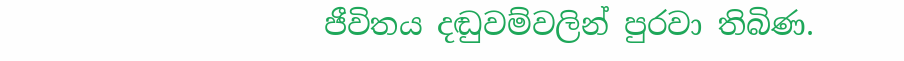ජීවිතය දඬුවම්වලින් පුරවා තිබිණ.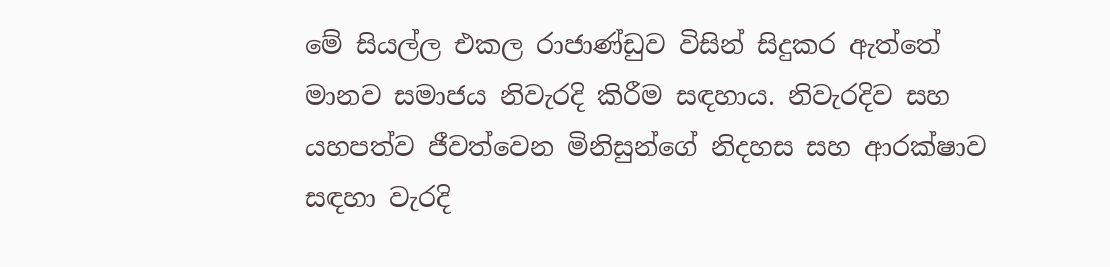මේ සියල්ල එකල රාජාණ්ඩුව විසින් සිදුකර ඇත්තේ මානව සමාජය නිවැරදි කිරීම සඳහාය. නිවැරදිව සහ යහපත්ව ජීවත්වෙන මිනිසුන්ගේ නිදහස සහ ආරක්ෂාව සඳහා වැරදි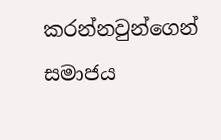කරන්නවුන්ගෙන් සමාජය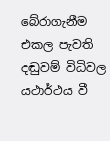බේරාගැනීම එකල පැවති දඬුවම් විධිවල යථාර්ථය වී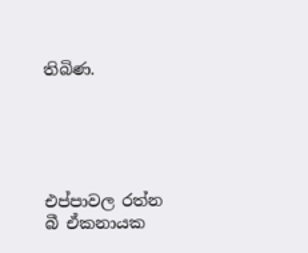තිබිණ.





එප්පාවල රත්න බී ඒකනායක